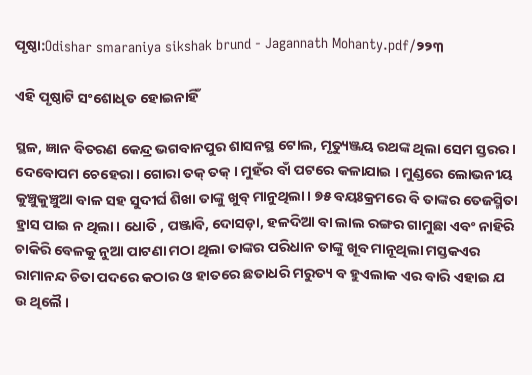ପୃଷ୍ଠା:Odishar smaraniya sikshak brund - Jagannath Mohanty.pdf/୨୨୩

ଏହି ପୃଷ୍ଠାଟି ସଂଶୋଧିତ ହୋଇନାହିଁ

ସ୍ଥଳ, ଜ୍ଞାନ ବିତରଣ କେନ୍ଦ୍ର ଭଗବାନପୁର ଶାସନସ୍ଥ ଟୋଲ, ମୃତ୍ୟୁଞ୍ଜୟ ରଥଙ୍କ ଥିଲା ସେମ ସ୍ତରର। ଦେବୋପମ ଚେହେରା। ଗୋରା ତକ୍ ତକ୍ । ମୁହଁର ବାଁ ପଟରେ କଳାଯାଇ । ମୁଣ୍ଡରେ ଲୋଭନୀୟ କୁଞ୍ଚୁକୁଞ୍ଚୁଆ ବାଳ ସହ ସୁଦୀର୍ଘ ଶିଖା ତାଙ୍କୁ ଖୁବ୍ ମାନୁଥିଲା। ୭୫ ବୟଃକ୍ରମରେ ବି ତାଙ୍କର ତେଜସ୍ମିତା ହ୍ରାସ ପାଇ ନ ଥିଲା। ଧୋତି , ପଞ୍ଜାବି, ଦୋସଡ଼ା, ହଳଦିଆ ବା ଲାଲ ରଙ୍ଗର ଗାମୁଛା ଏବଂ ନାହିରି ଚାକିରି ବେଳକୁ ନୁଆ ପାଟଣା ମଠା ଥିଲା ତାଙ୍କର ପରିଧାନ ତାଙ୍କୁ ଖୂବ ମାନୂଥିଲା ମସ୍ତକଏର ରାମାନନ୍ଦ ଚିତା ପଦରେ କଠାର ଓ ହାତରେ ଛତାଧରି ମରୁତ୍ୟ ବ ହୁଏଲାକ ଏର ବାରି ଏହାଇ ଯ ଉ ଥିଲୈ ।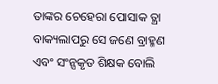ତାଙ୍କର ଚେହେରା ପୋସାକ ତ୍ଥା ବାକ୍ୟଲାପରୁ ସେ ଜଣେ ବ୍ରାହ୍ମଣ ଏବଂ ସଂନ୍ସକୃତ ଶିକ୍ଷକ ବୋଲି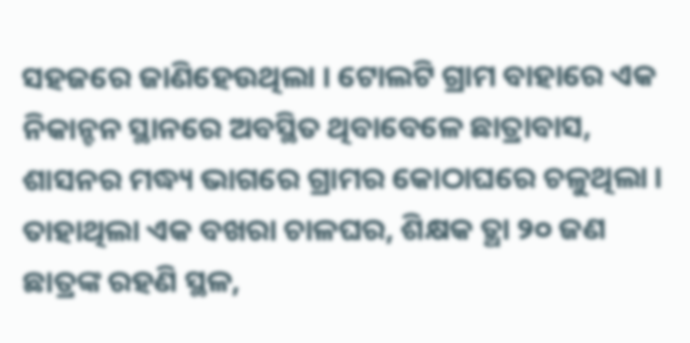ସହଜରେ ଜାଣିହେଉଥିଲା । ଟୋଲଟି ଗ୍ରାମ ବାହାରେ ଏକ ନିକାନ୍ଚନ ସ୍ଥାନରେ ଅବସ୍ଥିତ ଥିବାବେଳେ ଛାତ୍ରାବାସ, ଶାସନର ମଦ୍ଧ୍ୟ ଭାଗରେ ଗ୍ରାମର କୋଠାଘରେ ଚଳୁଥିଲା । ତାହାଥିଲା ଏକ ବଖରା ଚାଳଘର, ଶିକ୍ଷକ ତ୍ଥା ୨୦ ଜଣ ଛାତ୍ରଙ୍କ ରହଣି ସ୍ଥଳ,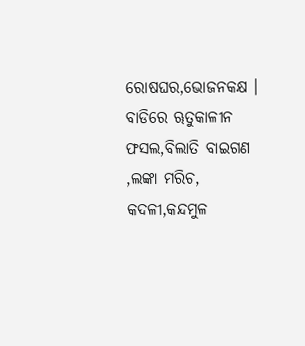ରୋଷଘର,ଭୋଜନକକ୍ଷ । ବାଡିରେ ୠତୁକାଳୀନ ଫସଲ,ବିଲାତି ବାଇଗଣ ,ଲଙ୍କା ମରିଚ, କଦଳୀ,କନ୍ଦମୁଳ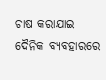ଚାଷ କରାଯାଇ ଦୈନିକ ବ୍ୟବହାରରେ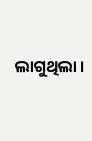ଲାଗୁଥିଲା ।